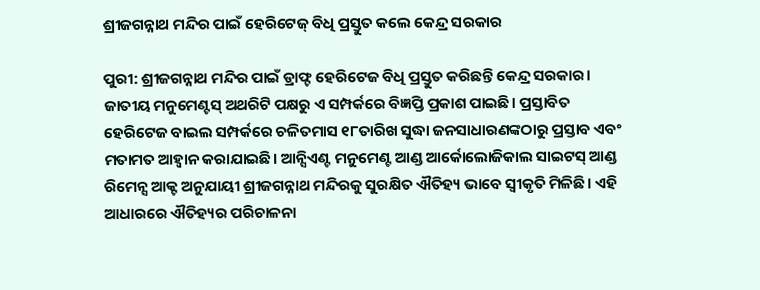ଶ୍ରୀଜଗନ୍ନାଥ ମନ୍ଦିର ପାଇଁ ହେରିଟେଜ୍‌ ବିଧି ପ୍ରସ୍ତୁତ କଲେ କେନ୍ଦ୍ର ସରକାର

ପୁରୀ: ଶ୍ରୀଜଗନ୍ନାଥ ମନ୍ଦିର ପାଇଁ ଡ୍ରାଫ୍ଟ ହେରିଟେଜ ବିଧି ପ୍ରସ୍ତୁତ କରିଛନ୍ତି କେନ୍ଦ୍ର ସରକାର। ଜାତୀୟ ମନୁମେଣ୍ଟସ୍‌ ଅଥରିଟି ପକ୍ଷରୁ ଏ ସମ୍ପର୍କରେ ବିଜ୍ଞପ୍ତି ପ୍ରକାଶ ପାଇଛି। ପ୍ରସ୍ତାବିତ ହେରିଟେଜ ବାଇଲ ସମ୍ପର୍କରେ ଚଳିତମାସ ୧୮ତାରିଖ ସୁଦ୍ଧା ଜନସାଧାରଣଙ୍କଠାରୁ ପ୍ରସ୍ତାବ ଏବଂ ମତାମତ ଆହ୍ବାନ କରାଯାଇଛି। ଆନ୍ସିଏଣ୍ଟ ମନୁମେଣ୍ଟ ଆଣ୍ଡ ଆର୍କୋଲୋଜିକାଲ ସାଇଟସ୍‌ ଆଣ୍ଡ ରିମେନ୍ସ ଆକ୍ଟ ଅନୁଯାୟୀ ଶ୍ରୀଜଗନ୍ନାଥ ମନ୍ଦିରକୁ ସୁରକ୍ଷିତ ଐତିହ୍ୟ ଭାବେ ସ୍ବୀକୃତି ମିଳିଛି। ଏହି ଆଧାରରେ ଐତିହ୍ୟର ପରିଚାଳନା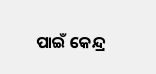ପାଇଁ କେନ୍ଦ୍ର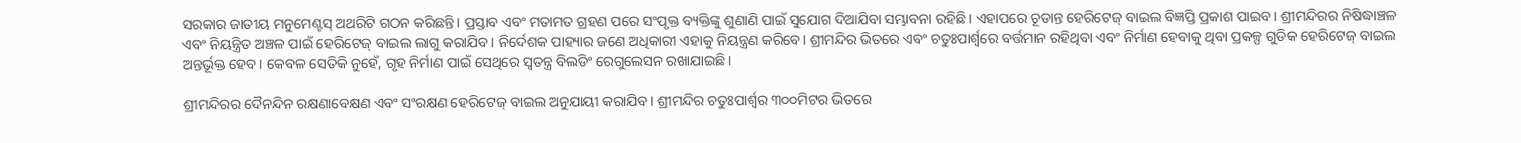ସରକାର ଜାତୀୟ ମନୁମେଣ୍ଟସ୍‌ ଅଥରିଟି ଗଠନ କରିଛନ୍ତି। ପ୍ରସ୍ତାବ ଏବଂ ମତାମତ ଗ୍ରହଣ ପରେ ସଂପୃକ୍ତ ବ୍ୟକ୍ତିଙ୍କୁ ଶୁଣାଣି ପାଇଁ ସୁଯୋଗ ଦିଆଯିବା ସମ୍ଭାବନା ରହିଛି। ଏହାପରେ ଚୂଡାନ୍ତ ହେରିଟେଜ୍‌ ବାଇଲ ବିଜ୍ଞପ୍ତି ପ୍ରକାଶ ପାଇବ। ଶ୍ରୀମନ୍ଦିରର ନିଷିଦ୍ଧାଞ୍ଚଳ ଏବଂ ନିୟନ୍ତ୍ରିତ ଅଞ୍ଚଳ ପାଇଁ ହେରିଟେଜ୍‌ ବାଇଲ ଲାଗୁ କରାଯିବ। ନିର୍ଦେଶକ ପାହ୍ୟାର ଜଣେ ଅଧିକାରୀ ଏହାକୁ ନିୟନ୍ତ୍ରଣ କରିବେ। ଶ୍ରୀମନ୍ଦିର ଭିତରେ ଏବଂ ଚତୁଃପାର୍ଶ୍ବରେ ବର୍ତ୍ତମାନ ରହିଥିବା ଏବଂ ନିର୍ମାଣ ହେବାକୁ ଥିବା ପ୍ରକଳ୍ପ ଗୁଡିକ ହେରିଟେଜ୍‌ ବାଇଲ ଅନ୍ତର୍ଭୂକ୍ତ ହେବ। କେବଳ ସେତିକି ନୁହେଁ, ଗୃହ ନିର୍ମାଣ ପାଇଁ ସେଥିରେ ସ୍ବତନ୍ତ୍ର ବିଲଡିଂ ରେଗୁଲେସନ ରଖାଯାଇଛି।

ଶ୍ରୀମନ୍ଦିରର ଦୈନନ୍ଦିନ ରକ୍ଷଣାବେକ୍ଷଣ ଏବଂ ସଂରକ୍ଷଣ ହେରିଟେଜ୍‌ ବାଇଲ ଅନୁଯାୟୀ କରାଯିବ। ଶ୍ରୀମନ୍ଦିର ଚତୁଃପାର୍ଶ୍ବର ୩୦୦ମିଟର ଭିତରେ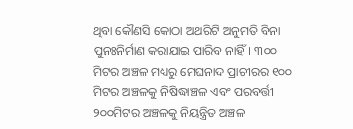ଥିବା କୌଣସି କୋଠା ଅଥରିଟି ଅନୁମତି ବିନା ପୁନଃନିର୍ମାଣ କରାଯାଇ ପାରିବ ନାହିଁ। ୩୦୦ ମିଟର ଅଞ୍ଚଳ ମଧ୍ୟରୁ ମେଘନାଦ ପ୍ରାଚୀରର ୧୦୦ ମିଟର ଅଞ୍ଚଳକୁ ନିଷିଦ୍ଧାଞ୍ଚଳ ଏବଂ ପରବର୍ତ୍ତୀ ୨୦୦ମିଟର ଅଞ୍ଚଳକୁ ନିୟନ୍ତ୍ରିତ ଅଞ୍ଚଳ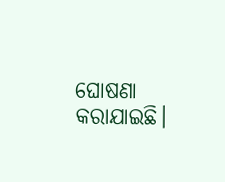ଘୋଷଣା କରାଯାଇଛି।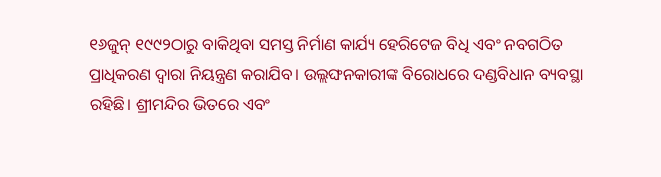୧୬ଜୁନ୍‌ ୧୯୯୨ଠାରୁ ବାକିଥିବା ସମସ୍ତ ନିର୍ମାଣ କାର୍ଯ୍ୟ ହେରିଟେଜ ବିଧି ଏବଂ ନବଗଠିତ ପ୍ରାଧିକରଣ ଦ୍ବାରା ନିୟନ୍ତ୍ରଣ କରାଯିବ। ଉଲ୍ଲଙ୍ଘନକାରୀଙ୍କ ବିରୋଧରେ ଦଣ୍ଡବିଧାନ ବ୍ୟବସ୍ଥା ରହିଛି। ଶ୍ରୀମନ୍ଦିର ଭିତରେ ଏବଂ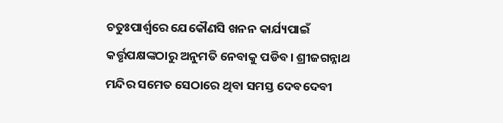ଚତୁଃପାର୍ଶ୍ବରେ ଯେକୌଣସି ଖନନ କାର୍ଯ୍ୟପାଇଁ କର୍ତ୍ତୃପକ୍ଷଙ୍କଠାରୁ ଅନୁମତି ନେବାକୁ ପଡିବ। ଶ୍ରୀଜଗନ୍ନାଥ ମନ୍ଦିର ସମେତ ସେଠାରେ ଥିବା ସମସ୍ତ ଦେବଦେବୀ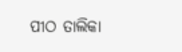ପୀଠ ତାଲିକା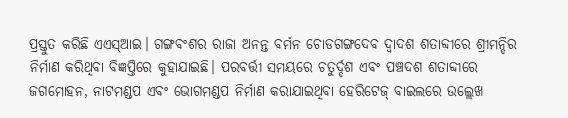ପ୍ରସ୍ତୁତ କରିଛି ଏଏସ୍‌ଆଇ। ଗଙ୍ଗବଂଶର ରାଜା ଅନନ୍ତ ବର୍ମନ ଚୋଡଗଙ୍ଗଦେବ ଦ୍ବାଦଶ ଶତାବ୍ଦୀରେ ଶ୍ରୀମନ୍ଦିର ନିର୍ମାଣ କରିଥିବା ବିଜ୍ଞପ୍ତିରେ କୁହାଯାଇଛି। ପରବର୍ତ୍ତୀ ସମୟରେ ଚତୁର୍ଦ୍ଦଶ ଏବଂ ପଞ୍ଚଦଶ ଶତାବ୍ଦୀରେ ଜଗମୋହନ, ନାଟମଣ୍ଡପ ଏବଂ ଭୋଗମଣ୍ଡପ ନିର୍ମାଣ କରାଯାଇଥିବା ହେରିଟେଜ୍‌ ବାଇଲରେ ଉଲ୍ଲେଖ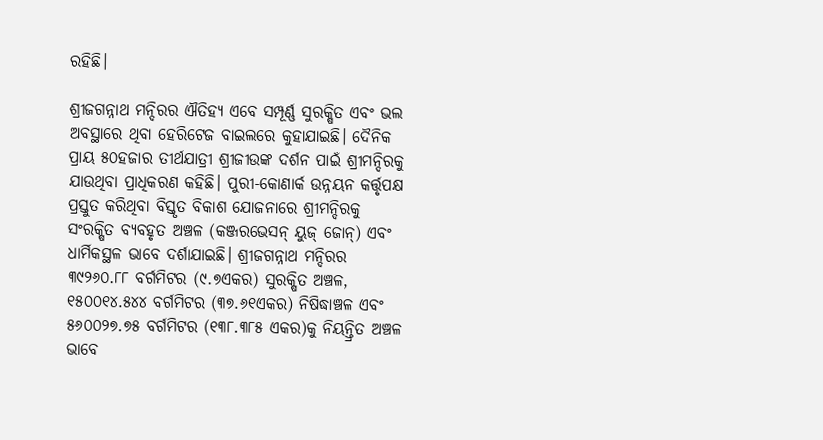ରହିଛି।

ଶ୍ରୀଜଗନ୍ନାଥ ମନ୍ଦିରର ଐତିହ୍ୟ ଏବେ ସମ୍ପୂର୍ଣ୍ଣ ସୁରକ୍ଷିତ ଏବଂ ଭଲ ଅବସ୍ଥାରେ ଥିବା ହେରିଟେଜ ବାଇଲରେ କୁହାଯାଇଛି। ଦୈନିକ ପ୍ରାୟ ୫୦ହଜାର ତୀର୍ଥଯାତ୍ରୀ ଶ୍ରୀଜୀଉଙ୍କ ଦର୍ଶନ ପାଇଁ ଶ୍ରୀମନ୍ଦିରକୁ ଯାଉଥିବା ପ୍ରାଧିକରଣ କହିଛି। ପୁରୀ-କୋଣାର୍କ ଉନ୍ନୟନ କର୍ତ୍ତୃପକ୍ଷ ପ୍ରସ୍ତୁତ କରିଥିବା ବିସ୍ତୃତ ବିକାଶ ଯୋଜନାରେ ଶ୍ରୀମନ୍ଦିରକୁ ସଂରକ୍ଷିତ ବ୍ୟବହୃତ ଅଞ୍ଚଳ (କଞ୍ଜରଭେସନ୍‌ ୟୁଜ୍‌ ଜୋନ୍‌) ଏବଂ ଧାର୍ମିକସ୍ଥଳ ଭାବେ ଦର୍ଶାଯାଇଛି। ଶ୍ରୀଜଗନ୍ନାଥ ମନ୍ଦିରର ୩୯୨୬୦.୮୮ ବର୍ଗମିଟର (୯.୭ଏକର) ସୁରକ୍ଷିତ ଅଞ୍ଚଳ, ୧୫୦୦୧୪.୫୪୪ ବର୍ଗମିଟର (୩୭.୬୧ଏକର) ନିଷିଦ୍ଧାଞ୍ଚଳ ଏବଂ ୫୬୦୦୨୭.୭୫ ବର୍ଗମିଟର (୧୩୮.୩୮୫ ଏକର)କୁ ନିୟନ୍ତ୍ରିତ ଅଞ୍ଚଳ ଭାବେ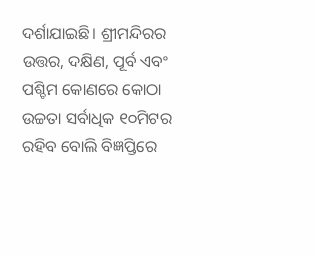ଦର୍ଶାଯାଇଛି। ଶ୍ରୀମନ୍ଦିରର ଉତ୍ତର, ଦକ୍ଷିଣ, ପୂର୍ବ ଏବଂ ପଶ୍ଚିମ କୋଣରେ କୋଠା ଉଚ୍ଚତା ସର୍ବାଧିକ ୧୦ମିଟର ରହିବ ବୋଲି ବିଜ୍ଞପ୍ତିରେ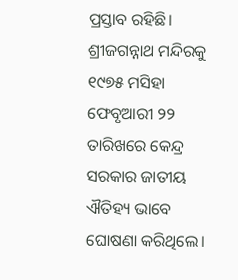ପ୍ରସ୍ତାବ ରହିଛି। ଶ୍ରୀଜଗନ୍ନାଥ ମନ୍ଦିରକୁ ୧୯୭୫ ମସିହା ଫେବୃଆରୀ ୨୨ ତାରିଖରେ କେନ୍ଦ୍ର ସରକାର ଜାତୀୟ ଐତିହ୍ୟ ଭାବେ ଘୋଷଣା କରିଥିଲେ।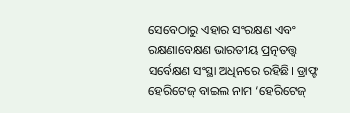ସେବେଠାରୁ ଏହାର ସଂରକ୍ଷଣ ଏବଂ ରକ୍ଷଣାବେକ୍ଷଣ ଭାରତୀୟ ପ୍ରତ୍ନତତ୍ତ୍ବ ସର୍ବେକ୍ଷଣ ସଂସ୍ଥା ଅଧିନରେ ରହିଛି। ଡ୍ରାଫ୍ଟ ହେରିଟେଜ୍‌ ବାଇଲ ନାମ ‘ହେରିଟେଜ୍‌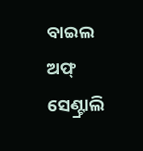ବାଇଲ ଅଫ୍‌ ସେଣ୍ଟ୍ରାଲି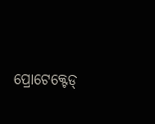ପ୍ରୋଟେ‌‌କ୍ଟେଡ୍‌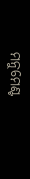ମନୁମେଣ୍ଟ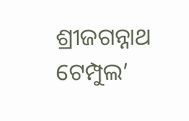ଶ୍ରୀଜଗନ୍ନାଥ ଟେମ୍ପୁଲ’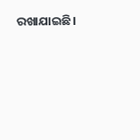ରଖାଯାଇଛି।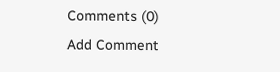Comments (0)
Add Comment